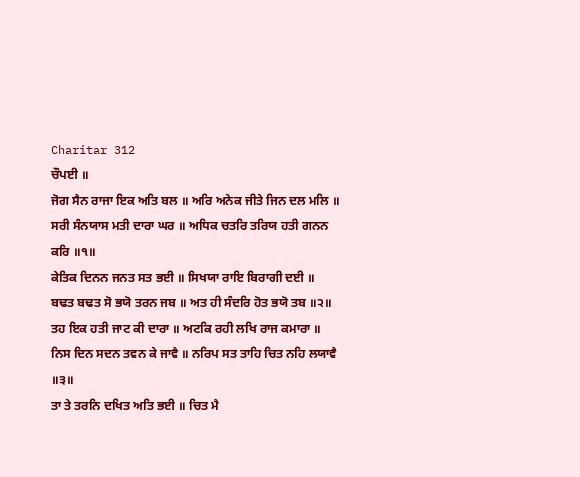Charitar 312
ਚੌਪਈ ॥
ਜੋਗ ਸੈਨ ਰਾਜਾ ਇਕ ਅਤਿ ਬਲ ॥ ਅਰਿ ਅਨੇਕ ਜੀਤੇ ਜਿਨ ਦਲ ਮਲਿ ॥
ਸਰੀ ਸੰਨਯਾਸ ਮਤੀ ਦਾਰਾ ਘਰ ॥ ਅਧਿਕ ਚਤਰਿ ਤਰਿਯ ਹਤੀ ਗਨਨ ਕਰਿ ॥੧॥
ਕੇਤਿਕ ਦਿਨਨ ਜਨਤ ਸਤ ਭਈ ॥ ਸਿਖਯਾ ਰਾਇ ਬਿਰਾਗੀ ਦਈ ॥
ਬਢਤ ਬਢਤ ਸੋ ਭਯੋ ਤਰਨ ਜਬ ॥ ਅਤ ਹੀ ਸੰਦਰਿ ਹੋਤ ਭਯੋ ਤਬ ॥੨॥
ਤਹ ਇਕ ਹਤੀ ਜਾਟ ਕੀ ਦਾਰਾ ॥ ਅਟਕਿ ਰਹੀ ਲਖਿ ਰਾਜ ਕਮਾਰਾ ॥
ਨਿਸ ਦਿਨ ਸਦਨ ਤਵਨ ਕੇ ਜਾਵੈ ॥ ਨਰਿਪ ਸਤ ਤਾਹਿ ਚਿਤ ਨਹਿ ਲਯਾਵੈ ॥੩॥
ਤਾ ਤੇ ਤਰਨਿ ਦਖਿਤ ਅਤਿ ਭਈ ॥ ਚਿਤ ਮੈ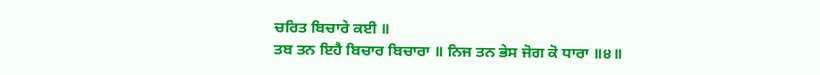ਚਰਿਤ ਬਿਚਾਰੇ ਕਈ ॥
ਤਬ ਤਨ ਇਹੈ ਬਿਚਾਰ ਬਿਚਾਰਾ ॥ ਨਿਜ ਤਨ ਭੇਸ ਜੋਗ ਕੋ ਧਾਰਾ ॥੪॥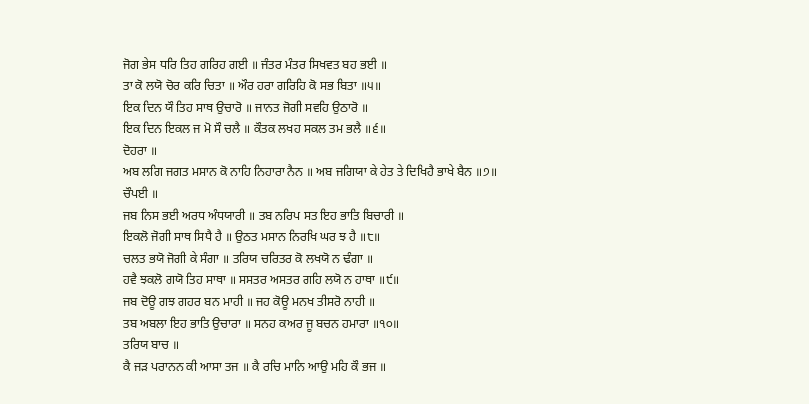ਜੋਗ ਭੇਸ ਧਰਿ ਤਿਹ ਗਰਿਹ ਗਈ ॥ ਜੰਤਰ ਮੰਤਰ ਸਿਖਵਤ ਬਹ ਭਈ ॥
ਤਾ ਕੋ ਲਯੋ ਚੋਰ ਕਰਿ ਚਿਤਾ ॥ ਔਰ ਹਰਾ ਗਰਿਹਿ ਕੋ ਸਭ ਬਿਤਾ ॥੫॥
ਇਕ ਦਿਨ ਯੌ ਤਿਹ ਸਾਥ ਉਚਾਰੋ ॥ ਜਾਨਤ ਜੋਗੀ ਸਵਹਿ ਉਠਾਰੋ ॥
ਇਕ ਦਿਨ ਇਕਲ ਜ ਮੋ ਸੌ ਚਲੈ ॥ ਕੌਤਕ ਲਖਹ ਸਕਲ ਤਮ ਭਲੈ ॥੬॥
ਦੋਹਰਾ ॥
ਅਬ ਲਗਿ ਜਗਤ ਮਸਾਨ ਕੋ ਨਾਹਿ ਨਿਹਾਰਾ ਨੈਨ ॥ ਅਬ ਜਗਿਯਾ ਕੇ ਹੇਤ ਤੇ ਦਿਖਿਹੈ ਭਾਖੇ ਬੈਨ ॥੭॥
ਚੌਪਈ ॥
ਜਬ ਨਿਸ ਭਈ ਅਰਧ ਅੰਧਯਾਰੀ ॥ ਤਬ ਨਰਿਪ ਸਤ ਇਹ ਭਾਤਿ ਬਿਚਾਰੀ ॥
ਇਕਲੋ ਜੋਗੀ ਸਾਥ ਸਿਧੈ ਹੈ ॥ ਉਠਤ ਮਸਾਨ ਨਿਰਖਿ ਘਰ ਝ ਹੈ ॥੮॥
ਚਲਤ ਭਯੋ ਜੋਗੀ ਕੇ ਸੰਗਾ ॥ ਤਰਿਯ ਚਰਿਤਰ ਕੋ ਲਖਯੋ ਨ ਢੰਗਾ ॥
ਹਵੈ ਝਕਲੋ ਗਯੋ ਤਿਹ ਸਾਥਾ ॥ ਸਸਤਰ ਅਸਤਰ ਗਹਿ ਲਯੋ ਨ ਹਾਥਾ ॥੯॥
ਜਬ ਦੋਊ ਗਝ ਗਹਰ ਬਨ ਮਾਹੀ ॥ ਜਹ ਕੋਊ ਮਨਖ ਤੀਸਰੋ ਨਾਹੀ ॥
ਤਬ ਅਬਲਾ ਇਹ ਭਾਤਿ ਉਚਾਰਾ ॥ ਸਨਹ ਕਅਰ ਜੂ ਬਚਨ ਹਮਾਰਾ ॥੧੦॥
ਤਰਿਯ ਬਾਚ ॥
ਕੈ ਜੜ ਪਰਾਨਨ ਕੀ ਆਸਾ ਤਜ ॥ ਕੈ ਰਚਿ ਮਾਨਿ ਆਉ ਮਹਿ ਕੌ ਭਜ ॥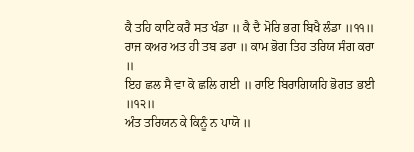ਕੈ ਤਹਿ ਕਾਟਿ ਕਰੈ ਸਤ ਖੰਡਾ ॥ ਕੈ ਦੈ ਮੋਰਿ ਭਗ ਬਿਖੈ ਲੰਡਾ ॥੧੧॥
ਰਾਜ ਕਅਰ ਅਤ ਹੀ ਤਬ ਡਰਾ ॥ ਕਾਮ ਭੋਗ ਤਿਹ ਤਰਿਯ ਸੰਗ ਕਰਾ ॥
ਇਹ ਛਲ ਸੈ ਵਾ ਕੋ ਛਲਿ ਗਈ ॥ ਰਾਇ ਬਿਰਾਗਿਯਹਿ ਭੋਗਤ ਭਈ ॥੧੨॥
ਅੰਤ ਤਰਿਯਨ ਕੇ ਕਿਨੂੰ ਨ ਪਾਯੋ ॥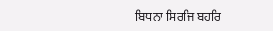ਬਿਧਨਾ ਸਿਰਜਿ ਬਹਰਿ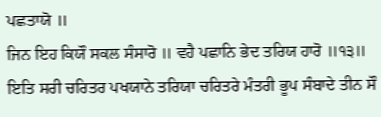ਪਛਤਾਯੋ ॥
ਜਿਨ ਇਹ ਕਿਯੌ ਸਕਲ ਸੰਸਾਰੋ ॥ ਵਹੈ ਪਛਾਨਿ ਭੇਦ ਤਰਿਯ ਹਾਰੋ ॥੧੩॥
ਇਤਿ ਸਰੀ ਚਰਿਤਰ ਪਖਯਾਨੇ ਤਰਿਯਾ ਚਰਿਤਰੇ ਮੰਤਰੀ ਭੂਪ ਸੰਬਾਦੇ ਤੀਨ ਸੌ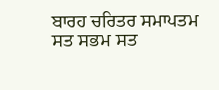ਬਾਰਹ ਚਰਿਤਰ ਸਮਾਪਤਮ ਸਤ ਸਭਮ ਸਤ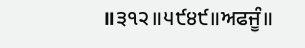॥੩੧੨॥੫੯੪੯॥ਅਫਜੂੰ॥